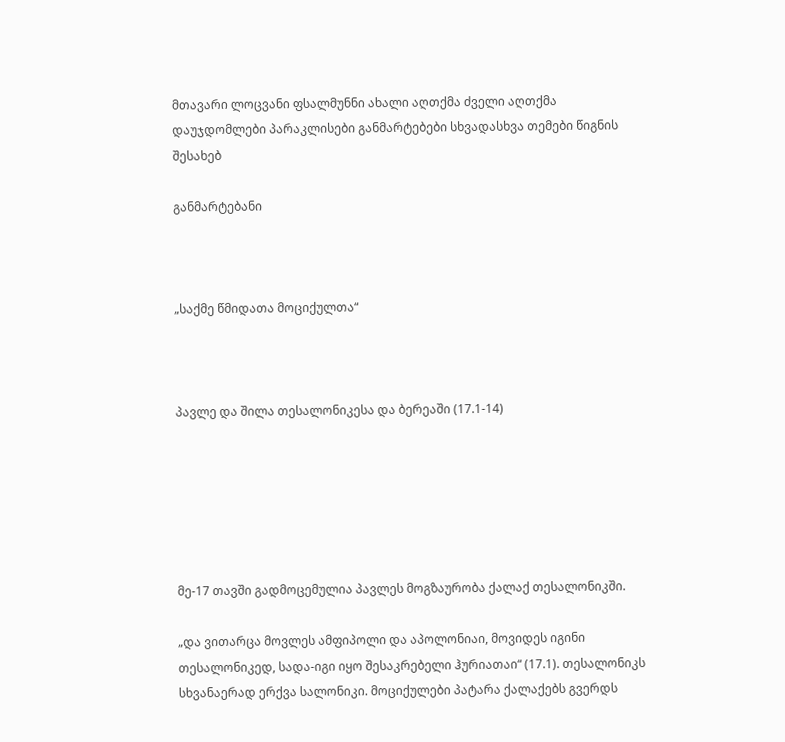მთავარი ლოცვანი ფსალმუნნი ახალი აღთქმა ძველი აღთქმა დაუჯდომლები პარაკლისები განმარტებები სხვადასხვა თემები წიგნის შესახებ

განმარტებანი



„საქმე წმიდათა მოციქულთა“



პავლე და შილა თესალონიკესა და ბერეაში (17.1-14)






მე-17 თავში გადმოცემულია პავლეს მოგზაურობა ქალაქ თესალონიკში.

„და ვითარცა მოვლეს ამფიპოლი და აპოლონიაი, მოვიდეს იგინი თესალონიკედ, სადა-იგი იყო შესაკრებელი ჰურიათაი“ (17.1). თესალონიკს სხვანაერად ერქვა სალონიკი. მოციქულები პატარა ქალაქებს გვერდს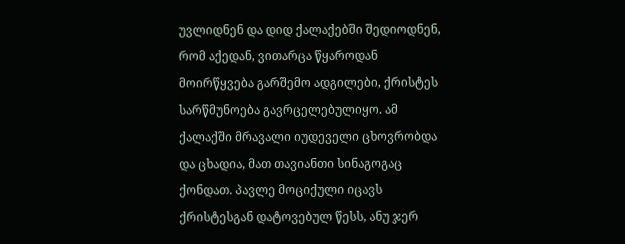უვლიდნენ და დიდ ქალაქებში შედიოდნენ, რომ აქედან, ვითარცა წყაროდან მოირწყვება გარშემო ადგილები, ქრისტეს სარწმუნოება გავრცელებულიყო. ამ ქალაქში მრავალი იუდეველი ცხოვრობდა და ცხადია, მათ თავიანთი სინაგოგაც ქონდათ. პავლე მოციქული იცავს ქრისტესგან დატოვებულ წესს, ანუ ჯერ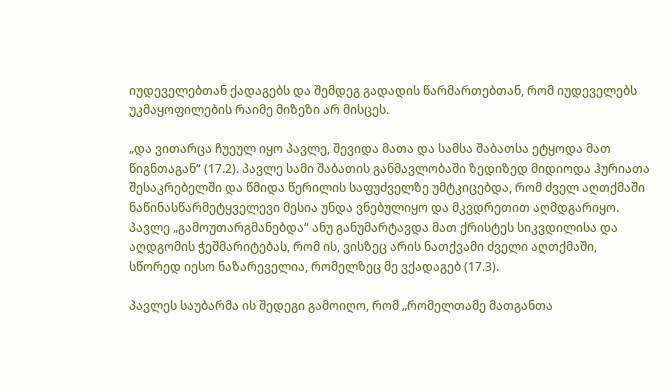იუდეველებთან ქადაგებს და შემდეგ გადადის წარმართებთან, რომ იუდეველებს უკმაყოფილების რაიმე მიზეზი არ მისცეს.

„და ვითარცა ჩუეულ იყო პავლე, შევიდა მათა და სამსა შაბათსა ეტყოდა მათ წიგნთაგან“ (17.2). პავლე სამი შაბათის განმავლობაში ზედიზედ მიდიოდა ჰურიათა შესაკრებელში და წმიდა წერილის საფუძველზე უმტკიცებდა, რომ ძველ აღთქმაში ნაწინასწარმეტყველევი მესია უნდა ვნებულიყო და მკვდრეთით აღმდგარიყო. პავლე „გამოუთარგმანებდა“ ანუ განუმარტავდა მათ ქრისტეს სიკვდილისა და აღდგომის ჭეშმარიტებას, რომ ის, ვისზეც არის ნათქვამი ძველი აღთქმაში, სწორედ იესო ნაზარეველია, რომელზეც მე ვქადაგებ (17.3).

პავლეს საუბარმა ის შედეგი გამოიღო, რომ „რომელთამე მათგანთა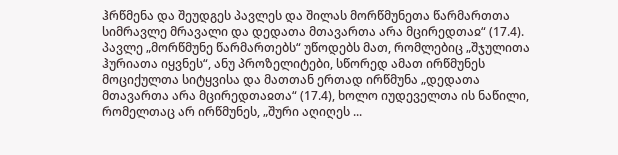ჰრწმენა და შეუდგეს პავლეს და შილას მორწმუნეთა წარმართთა სიმრავლე მრავალი და დედათა მთავართა არა მცირედთაჲ“ (17.4). პავლე „მორწმუნე წარმართებს“ უწოდებს მათ, რომლებიც „შჯულითა ჰურიათა იყვნეს“, ანუ პროზელიტები, სწორედ ამათ ირწმუნეს მოციქულთა სიტყვისა და მათთან ერთად ირწმუნა „დედათა მთავართა არა მცირედთაჲთა“ (17.4), ხოლო იუდეველთა ის ნაწილი, რომელთაც არ ირწმუნეს, „შური აღიღეს ...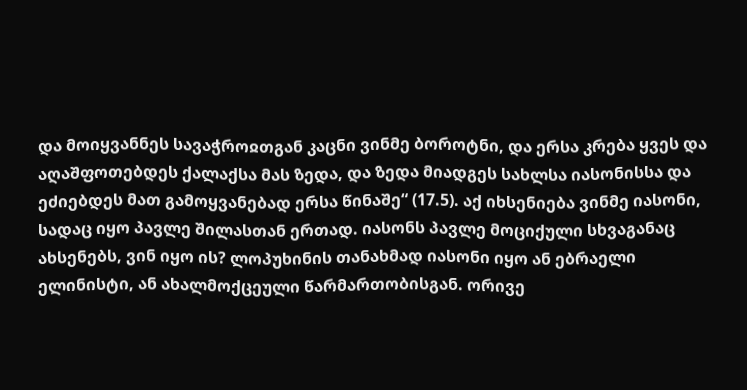და მოიყვანნეს სავაჭროჲთგან კაცნი ვინმე ბოროტნი, და ერსა კრება ყვეს და აღაშფოთებდეს ქალაქსა მას ზედა, და ზედა მიადგეს სახლსა იასონისსა და ეძიებდეს მათ გამოყვანებად ერსა წინაშე“ (17.5). აქ იხსენიება ვინმე იასონი, სადაც იყო პავლე შილასთან ერთად. იასონს პავლე მოციქული სხვაგანაც ახსენებს, ვინ იყო ის? ლოპუხინის თანახმად იასონი იყო ან ებრაელი ელინისტი, ან ახალმოქცეული წარმართობისგან. ორივე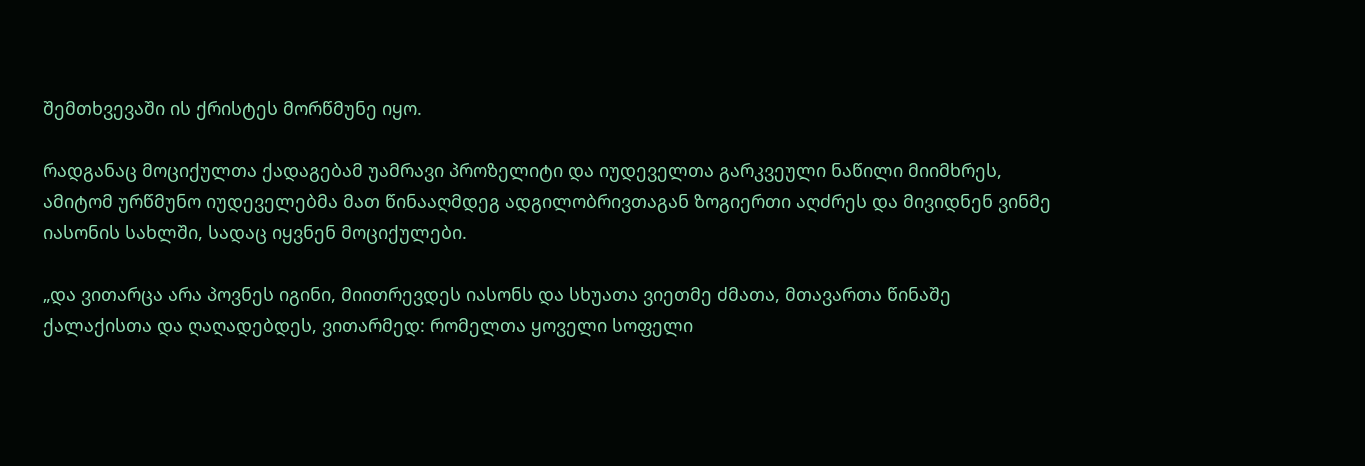შემთხვევაში ის ქრისტეს მორწმუნე იყო.

რადგანაც მოციქულთა ქადაგებამ უამრავი პროზელიტი და იუდეველთა გარკვეული ნაწილი მიიმხრეს, ამიტომ ურწმუნო იუდეველებმა მათ წინააღმდეგ ადგილობრივთაგან ზოგიერთი აღძრეს და მივიდნენ ვინმე იასონის სახლში, სადაც იყვნენ მოციქულები.

„და ვითარცა არა პოვნეს იგინი, მიითრევდეს იასონს და სხუათა ვიეთმე ძმათა, მთავართა წინაშე ქალაქისთა და ღაღადებდეს, ვითარმედ: რომელთა ყოველი სოფელი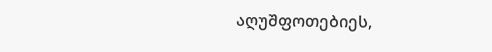აღუშფოთებიეს,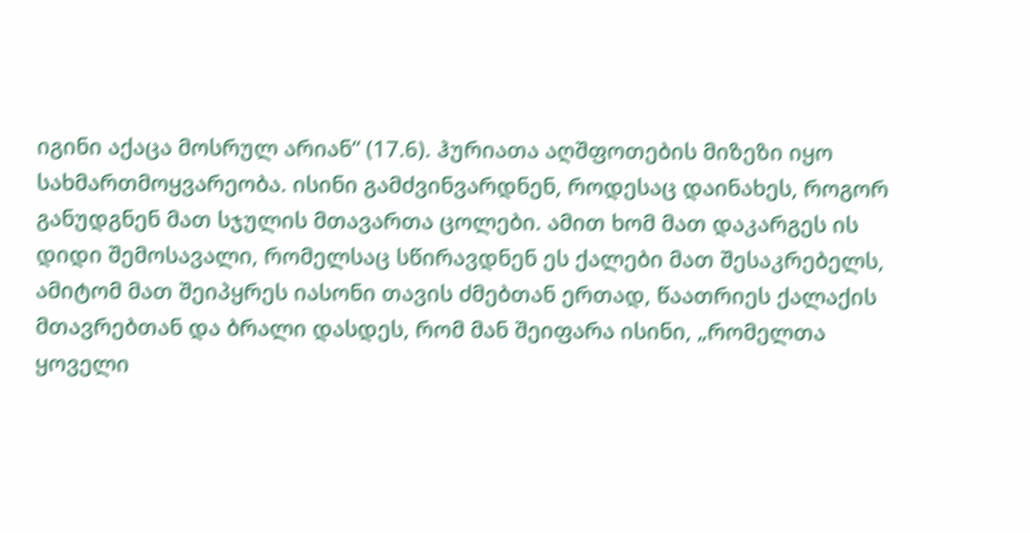იგინი აქაცა მოსრულ არიან“ (17.6). ჰურიათა აღშფოთების მიზეზი იყო სახმართმოყვარეობა. ისინი გამძვინვარდნენ, როდესაც დაინახეს, როგორ განუდგნენ მათ სჯულის მთავართა ცოლები. ამით ხომ მათ დაკარგეს ის დიდი შემოსავალი, რომელსაც სწირავდნენ ეს ქალები მათ შესაკრებელს, ამიტომ მათ შეიპყრეს იასონი თავის ძმებთან ერთად, წაათრიეს ქალაქის მთავრებთან და ბრალი დასდეს, რომ მან შეიფარა ისინი, „რომელთა ყოველი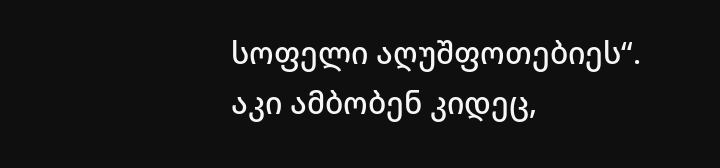სოფელი აღუშფოთებიეს“. აკი ამბობენ კიდეც,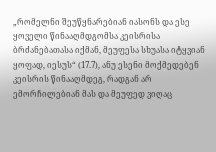„რომელნი შეუწყნარებიან იასონს და ესე ყოველი წინააღმდგომსა კეისრისა ბრძანებათასა იქმან, მეუფესა სხუასა იტყვიან ყოფად, იესუს“ (17.7), ანუ ესენი მოქმედებენ კეისრის წინააღმდეგ, რადგან არ ემორჩილებიან მას და მეუფედ ვიღაც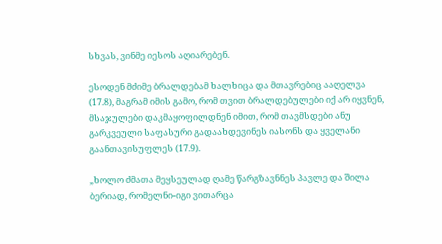სხვას, ვინმე იესოს აღიარებენ.

ესოდენ მძიმე ბრალდებამ ხალხიცა და მთავრებიც ააღელვა (17.8), მაგრამ იმის გამო, რომ თვით ბრალდებულები იქ არ იყვნენ, მსაჯულები დაკმაყოფილდნენ იმით, რომ თავმსდები ანუ გარკვეული საფასური გადაახდევინეს იასონს და ყველანი გაანთავისუფლეს (17.9).

„ხოლო ძმათა მეყსეულად ღამე წარგზავნნეს პავლე და შილა ბერიად, რომელნი-იგი ვითარცა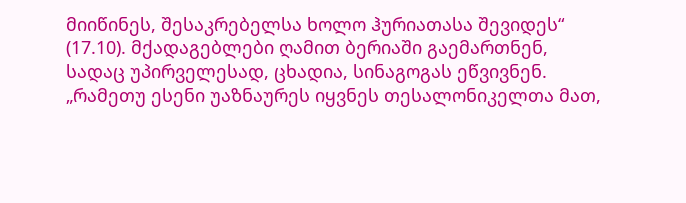მიიწინეს, შესაკრებელსა ხოლო ჰურიათასა შევიდეს“ (17.10). მქადაგებლები ღამით ბერიაში გაემართნენ, სადაც უპირველესად, ცხადია, სინაგოგას ეწვივნენ. „რამეთუ ესენი უაზნაურეს იყვნეს თესალონიკელთა მათ,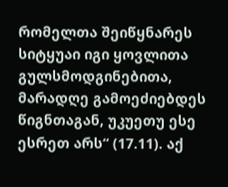რომელთა შეიწყნარეს სიტყუაი იგი ყოვლითა გულსმოდგინებითა, მარადღე გამოეძიებდეს წიგნთაგან, უკუეთუ ესე ესრეთ არს“ (17.11). აქ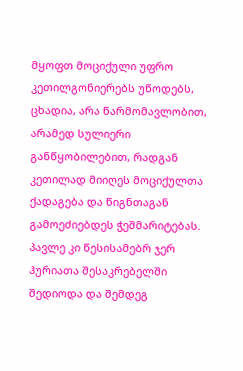მყოფთ მოციქული უფრო კეთილგონიერებს უწოდებს, ცხადია, არა წარმომავლობით, არამედ სულიერი განწყობილებით, რადგან კეთილად მიიღეს მოციქულთა ქადაგება და წიგნთაგან გამოეძიებდეს ჭეშმარიტებას. პავლე კი წესისამებრ ჯერ ჰურიათა შესაკრებელში შედიოდა და შემდეგ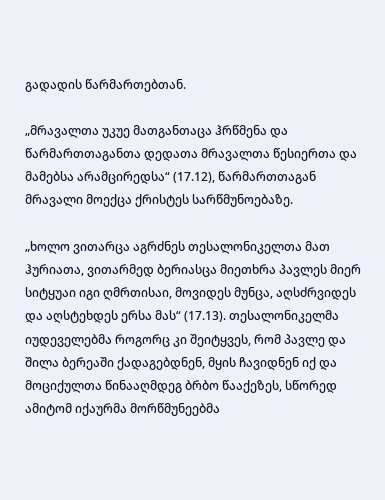გადადის წარმართებთან.

„მრავალთა უკუე მათგანთაცა ჰრწმენა და წარმართთაგანთა დედათა მრავალთა წესიერთა და მამებსა არამცირედსა“ (17.12), წარმართთაგან მრავალი მოექცა ქრისტეს სარწმუნოებაზე.

„ხოლო ვითარცა აგრძნეს თესალონიკელთა მათ ჰურიათა, ვითარმედ ბერიასცა მიეთხრა პავლეს მიერ სიტყუაი იგი ღმრთისაი, მოვიდეს მუნცა, აღსძრვიდეს და აღსტეხდეს ერსა მას“ (17.13). თესალონიკელმა იუდეველებმა როგორც კი შეიტყვეს, რომ პავლე და შილა ბერეაში ქადაგებდნენ, მყის ჩავიდნენ იქ და მოციქულთა წინააღმდეგ ბრბო წააქეზეს, სწორედ ამიტომ იქაურმა მორწმუნეებმა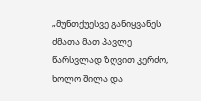„მუნთქუესვე განიყვანეს ძმათა მათ პავლე წარსვლად ზღვით კერძო, ხოლო შილა და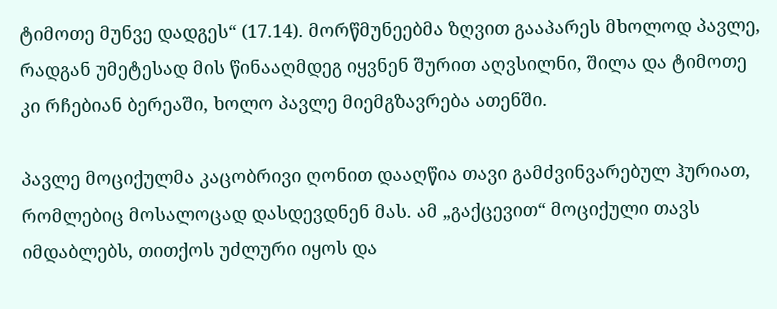ტიმოთე მუნვე დადგეს“ (17.14). მორწმუნეებმა ზღვით გააპარეს მხოლოდ პავლე, რადგან უმეტესად მის წინააღმდეგ იყვნენ შურით აღვსილნი, შილა და ტიმოთე კი რჩებიან ბერეაში, ხოლო პავლე მიემგზავრება ათენში.

პავლე მოციქულმა კაცობრივი ღონით დააღწია თავი გამძვინვარებულ ჰურიათ, რომლებიც მოსალოცად დასდევდნენ მას. ამ „გაქცევით“ მოციქული თავს იმდაბლებს, თითქოს უძლური იყოს და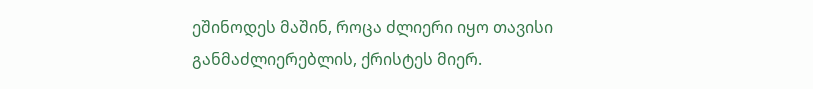ეშინოდეს მაშინ, როცა ძლიერი იყო თავისი განმაძლიერებლის, ქრისტეს მიერ.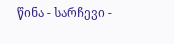წინა - სარჩევი -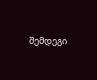შემდეგი